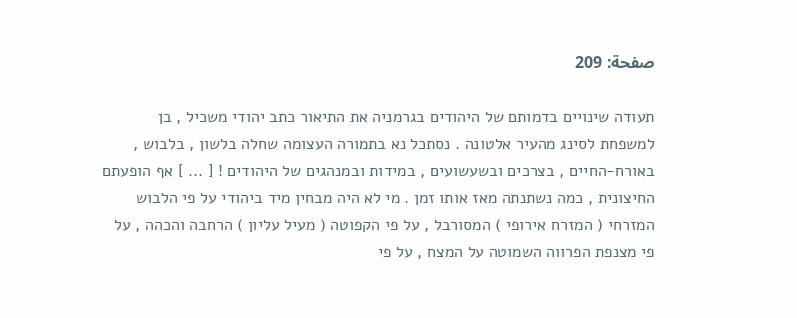صفحة: 209

תעודה שינויים בדמותם של היהודים בגרמניה את התיאור כתב יהודי משכיל , בן למשפחת לסינג מהעיר אלטונה . נסתכל נא בתמורה העצומה שחלה בלשון , בלבוש , באורח-החיים , בצרכים ובשעשועים , במידות ובמנהגים של היהודים ! [ ... ] אף הופעתם החיצונית , כמה נשתנתה מאז אותו זמן . מי לא היה מבחין מיד ביהודי על פי הלבוש המזרחי ( המזרח אירופי ) המסורבל , על פי הקפוטה ( מעיל עליון ) הרחבה והכהה , על פי מצנפת הפרווה השמוטה על המצח , על פי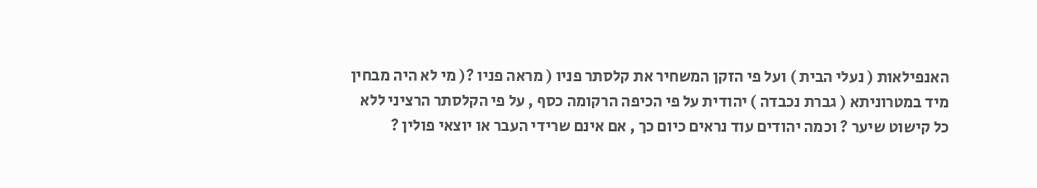האנפילאות ( נעלי הבית ) ועל פי הזקן המשחיר את קלסתר פניו ( מראה פניו ?( מי לא היה מבחין מיד במטרוניתא ( גברת נכבדה ) יהודית על פי הכיפה הרקומה כסף , על פי הקלסתר הרציני ללא כל קישוט שיער ? וכמה יהודים עוד נראים כיום כך , אם אינם שרידי העבר או יוצאי פולין ?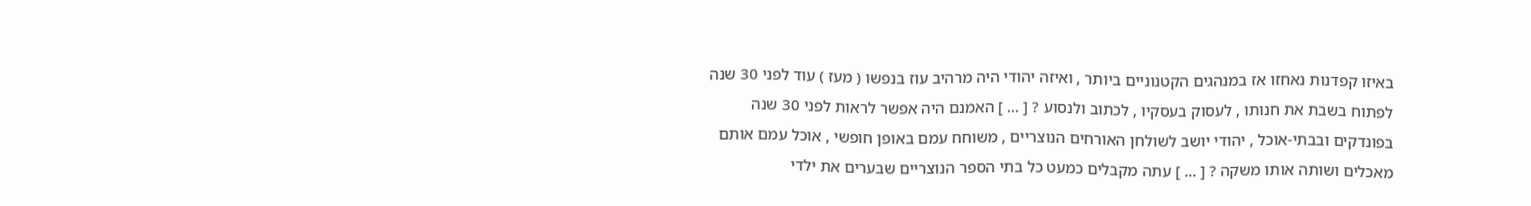באיזו קפדנות נאחזו אז במנהגים הקטנוניים ביותר , ואיזה יהודי היה מרהיב עוז בנפשו ( מעז ) עוד לפני 30 שנה לפתוח בשבת את חנותו , לעסוק בעסקיו , לכתוב ולנסוע ? [ ... ] האמנם היה אפשר לראות לפני 30 שנה בפונדקים ובבתי-אוכל , יהודי יושב לשולחן האורחים הנוצריים , משוחח עמם באופן חופשי , אוכל עמם אותם מאכלים ושותה אותו משקה ? [ ... ] עתה מקבלים כמעט כל בתי הספר הנוצריים שבערים את ילדי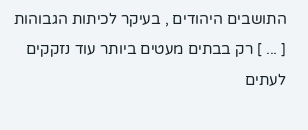התושבים היהודים , בעיקר לכיתות הגבוהות [ ... ] רק בבתים מעטים ביותר עוד נזקקים לעתים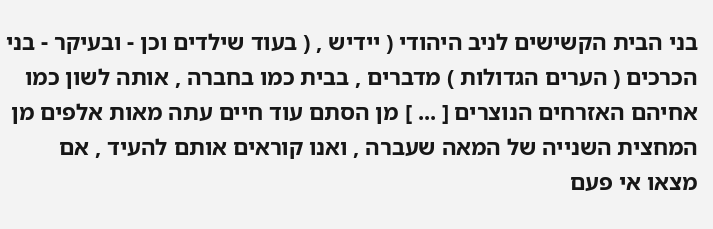בני הבית הקשישים לניב היהודי ( יידיש , ( בעוד שילדים וכן - ובעיקר - בני הכרכים ( הערים הגדולות ) מדברים , בבית כמו בחברה , אותה לשון כמו אחיהם האזרחים הנוצרים [ ... ] מן הסתם עוד חיים עתה מאות אלפים מן המחצית השנייה של המאה שעברה , ואנו קוראים אותם להעיד , אם מצאו אי פעם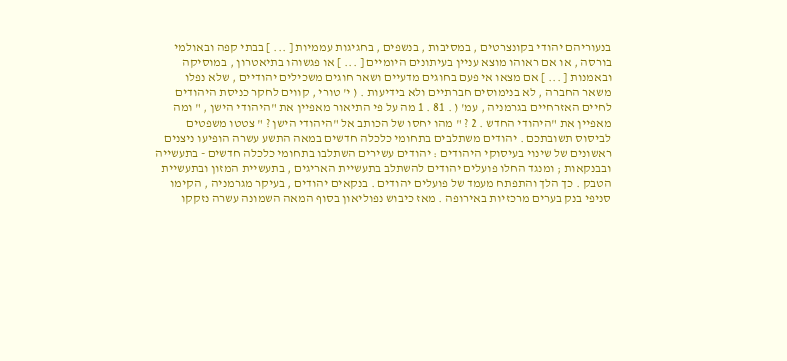בנעוריהם יהודי בקונצרטים , במסיבות , בנשפים , בחגיגות עממיות [ ... ] בבתי קפה ובאולמי בורסה , או אם ראוהו מוצא עניין בעיתונים היומיים [ ... ] או פגשוהו בתיאטרון , במוסיקה ובאמנות [ ... ] אם מצאו אי פעם בחוגים מדעיים ושאר חוגים משכילים יהודיים , שלא נפלו משאר החברה , לא בנימוסים חברתיים ולא בידיעות . ( י' טורי , קווים לחקר כניסת היהודים לחיים האזרחיים בגרמניה , עמ' ( . 81 . 1 מה על פי התיאור מאפיין את "היהודי הישן , " ומה מאפיין את "היהודי החדש . 2 ? " מהו יחסו של הכותב אל "היהודי הישן ? " צטטו משפטים לביסוס תשובתכם . יהודים משתלבים בתחומי כלכלה חדשים במאה התשע עשרה הופיעו ניצנים ראשונים של שינוי בעיסוקי היהודים : יהודים עשירים השתלבו בתחומי כלכלה חדשים - בתעשייה ובבנקאות ; ומנגד החלו פועלים יהודים להשתלב בתעשיית האריגים , בתעשיית המזון ובתעשיית הטבק . כך הלך והתפתח מעמד של פועלים יהודים . בנקאים יהודים , בעיקר מגרמניה , הקימו סניפי בנק בערים מרכזיות באירופה . מאז כיבוש נפוליאון בסוף המאה השמונה עשרה נזקקו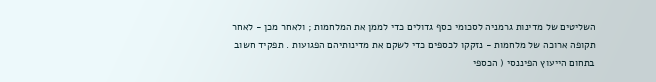השליטים של מדינות גרמניה לסכומי כסף גדולים כדי לממן את המלחמות ; ולאחר מכן - לאחר תקופה ארוכה של מלחמות - נזקקו לכספים כדי לשקם את מדינותיהם הפגועות . תפקיד חשוב בתחום הייעוץ הפיננסי ( הכספי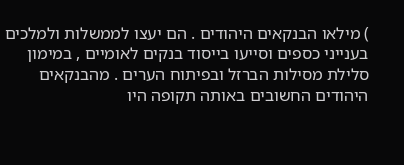) מילאו הבנקאים היהודים . הם יעצו לממשלות ולמלכים בענייני כספים וסייעו בייסוד בנקים לאומיים , במימון סלילת מסילות הברזל ובפיתוח הערים . מהבנקאים היהודים החשובים באותה תקופה היו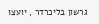גרשון בליכרדר , יועצו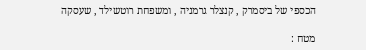הכספי של ביסמרק , קנצלר גרמניה , ומשפחת רוטשילד , שעסקה

מטח :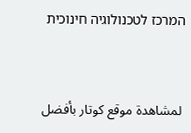המרכז לטכנולוגיה חינוכית


 لمشاهدة موقع كوتار بأفضل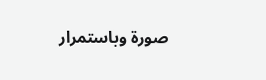صورة وباستمرار